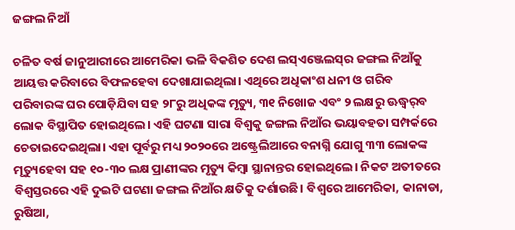ଜଙ୍ଗଲ ନିଆଁ

ଚଳିତ ବର୍ଷ ଜାନୁଆରୀରେ ଆମେରିକା ଭଳି ବିକଶିତ ଦେଶ ଲସ୍‌ଏଞ୍ଜେଲସ୍‌ର ଜଙ୍ଗଲ ନିଆଁକୁ ଆୟତ୍ତ କରିବାରେ ବିଫଳହେବା ଦେଖାଯାଇଥିଲା। ଏଥିରେ ଅଧିକାଂଶ ଧନୀ ଓ ଗରିବ ପରିବାରଙ୍କ ଘର ପୋଡ଼ିଯିବା ସହ ୨୮ରୁ ଅଧିକଙ୍କ ମୃତ୍ୟୁ, ୩୧ ନିଖୋଜ ଏବଂ ୨ ଲକ୍ଷରୁ ଊଦ୍ଧ୍ୱର୍‌ବ ଲୋକ ବିସ୍ଥାପିତ ହୋଇଥିଲେ। ଏହି ଘଟଣା ସାରା ବିଶ୍ୱକୁ ଜଙ୍ଗଲ ନିଆଁର ଭୟାବହତା ସମ୍ପର୍କରେ ଚେତାଇଦେଇଥିଲା। ଏହା ପୂର୍ବରୁ ମଧ୍ୟ ୨୦୨୦ରେ ଅଷ୍ଟ୍ରେଲିଆରେ ବନାଗ୍ନି ଯୋଗୁ ୩୩ ଲୋକଙ୍କ ମୃତ୍ୟୁହେବା ସହ ୧୦-୩୦ ଲକ୍ଷ ପ୍ରାଣୀଙ୍କର ମୃତ୍ୟୁ କିମ୍ବା ସ୍ଥାନାନ୍ତର ହୋଇଥିଲେ। ନିକଟ ଅତୀତରେ ବିଶ୍ୱସ୍ତରରେ ଏହି ଦୁଇଟି ଘଟଣା ଜଙ୍ଗଲ ନିଆଁର କ୍ଷତିକୁ ଦର୍ଶାଉଛି। ବିଶ୍ୱରେ ଆମେରିକା, କାନାଡା, ରୁଷିଆ,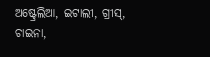ଅଷ୍ଟ୍ରେଲିଆ, ଇଟାଲୀ, ଗ୍ରୀସ୍‌, ଚାଇନା,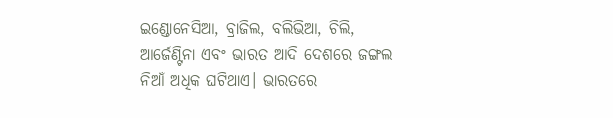ଇଣ୍ଡୋନେସିଆ, ବ୍ରାଜିଲ, ବଲିଭିଆ, ଚିଲି, ଆର୍ଜେଣ୍ଟିନା ଏବଂ ଭାରତ ଆଦି ଦେଶରେ ଜଙ୍ଗଲ ନିଆଁ ଅଧିକ ଘଟିଥାଏ। ଭାରତରେ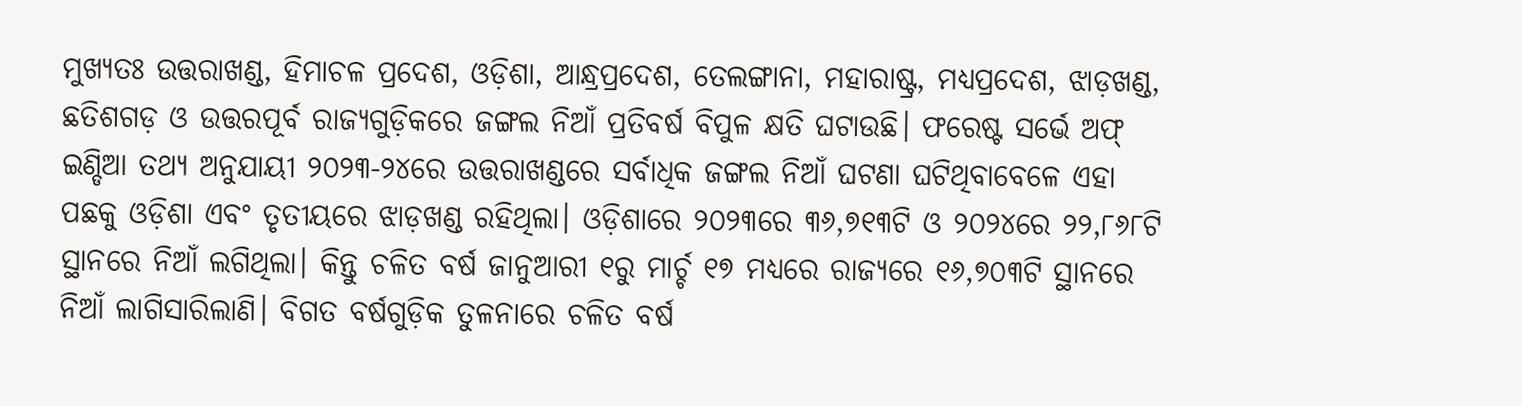ମୁଖ୍ୟତଃ ଉତ୍ତରାଖଣ୍ଡ, ହିମାଚଳ ପ୍ରଦେଶ, ଓଡ଼ିଶା, ଆନ୍ଧ୍ରପ୍ରଦେଶ, ତେଲଙ୍ଗାନା, ମହାରାଷ୍ଟ୍ର, ମଧ୍ୟପ୍ରଦେଶ, ଝାଡ଼ଖଣ୍ଡ, ଛତିଶଗଡ଼ ଓ ଉତ୍ତରପୂର୍ବ ରାଜ୍ୟଗୁଡ଼ିକରେ ଜଙ୍ଗଲ ନିଆଁ ପ୍ରତିବର୍ଷ ବିପୁଳ କ୍ଷତି ଘଟାଉଛି। ଫରେଷ୍ଟ ସର୍ଭେ ଅଫ୍‌ ଇଣ୍ଡିଆ ତଥ୍ୟ ଅନୁଯାୟୀ ୨୦୨୩-୨୪ରେ ଉତ୍ତରାଖଣ୍ଡରେ ସର୍ବାଧିକ ଜଙ୍ଗଲ ନିଆଁ ଘଟଣା ଘଟିଥିବାବେଳେ ଏହା ପଛକୁ ଓଡ଼ିଶା ଏବଂ ତୃତୀୟରେ ଝାଡ଼ଖଣ୍ଡ ରହିଥିଲା। ଓଡ଼ିଶାରେ ୨୦୨୩ରେ ୩୬,୭୧୩ଟି ଓ ୨୦୨୪ରେ ୨୨,୮୬୮ଟି ସ୍ଥାନରେ ନିଆଁ ଲଗିଥିଲା। କିନ୍ତୁ ଚଳିତ ବର୍ଷ ଜାନୁଆରୀ ୧ରୁ ମାର୍ଚ୍ଚ ୧୭ ମଧ୍ୟରେ ରାଜ୍ୟରେ ୧୬,୭୦୩ଟି ସ୍ଥାନରେ ନିଆଁ ଲାଗିସାରିଲାଣି। ବିଗତ ବର୍ଷଗୁଡ଼ିକ ତୁଳନାରେ ଚଳିତ ବର୍ଷ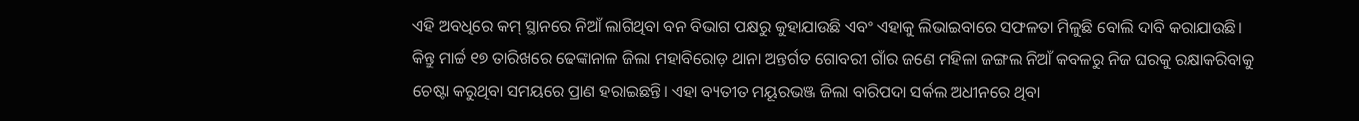ଏହି ଅବଧିରେ କମ୍‌ ସ୍ଥାନରେ ନିଆଁ ଲାଗିଥିବା ବନ ବିଭାଗ ପକ୍ଷରୁ କୁହାଯାଉଛି ଏବଂ ଏହାକୁ ଲିଭାଇବାରେ ସଫଳତା ମିଳୁଛି ବୋଲି ଦାବି କରାଯାଉଛି। କିନ୍ତୁ ମାର୍ଚ୍ଚ ୧୭ ତାରିଖରେ ଢେଙ୍କାନାଳ ଜିଲା ମହାବିରୋଡ଼ ଥାନା ଅନ୍ତର୍ଗତ ଗୋବରୀ ଗାଁର ଜଣେ ମହିଳା ଜଙ୍ଗଲ ନିଆଁ କବଳରୁ ନିଜ ଘରକୁ ରକ୍ଷାକରିବାକୁ ଚେଷ୍ଟା କରୁଥିବା ସମୟରେ ପ୍ରାଣ ହରାଇଛନ୍ତି। ଏହା ବ୍ୟତୀତ ମୟୂରଭଞ୍ଜ ଜିଲା ବାରିପଦା ସର୍କଲ ଅଧୀନରେ ଥିବା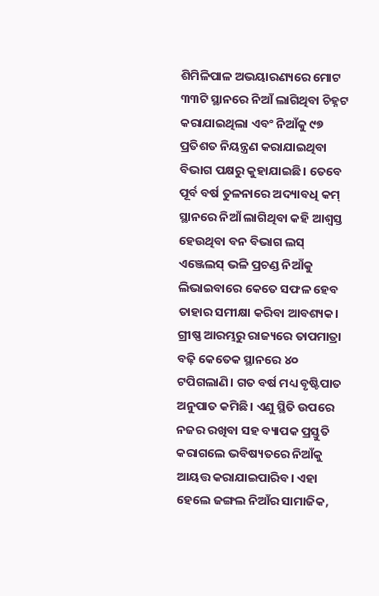ଶିମିଳିପାଳ ଅଭୟାରଣ୍ୟରେ ମୋଟ ୩୩ଟି ସ୍ଥାନରେ ନିଆଁ ଲାଗିଥିବା ଚିହ୍ନଟ କରାଯାଇଥିଲା ଏବଂ ନିଆଁକୁ ୯୭ ପ୍ରତିଶତ ନିୟନ୍ତ୍ରଣ କରାଯାଇଥିବା ବିଭାଗ ପକ୍ଷରୁ କୁହାଯାଇଛି। ତେବେ ପୂର୍ବ ବର୍ଷ ତୁଳନାରେ ଅଦ୍ୟାବଧି କମ୍‌ ସ୍ଥାନରେ ନିଆଁ ଲାଗିଥିବା କହି ଆଶ୍ୱସ୍ତ ହେଉଥିବା ବନ ବିଭାଗ ଲସ୍‌ ଏଞ୍ଜେଲସ୍‌ ଭଳି ପ୍ରଚଣ୍ଡ ନିଆଁକୁ ଲିଭାଇବାରେ କେତେ ସଫଳ ହେବ ତାହାର ସମୀକ୍ଷା କରିବା ଆବଶ୍ୟକ। ଗ୍ରୀଷ୍ଣ ଆରମ୍ଭରୁ ରାଜ୍ୟରେ ତାପମାତ୍ରା ବଢ଼ି କେତେକ ସ୍ଥାନରେ ୪୦ ଟପିଗଲାଣି। ଗତ ବର୍ଷ ମଧ୍ୟ ବୃଷ୍ଟିପାତ ଅନୁପାତ କମିଛି। ଏଣୁ ସ୍ଥିତି ଉପରେ ନଜର ରଖିବା ସହ ବ୍ୟାପକ ପ୍ରସ୍ତୁତି କରାଗଲେ ଭବିଷ୍ୟତରେ ନିଆଁକୁ ଆୟତ୍ତ କରାଯାଇପାରିବ। ଏହା ହେଲେ ଜଙ୍ଗଲ ନିଆଁର ସାମାଜିକ,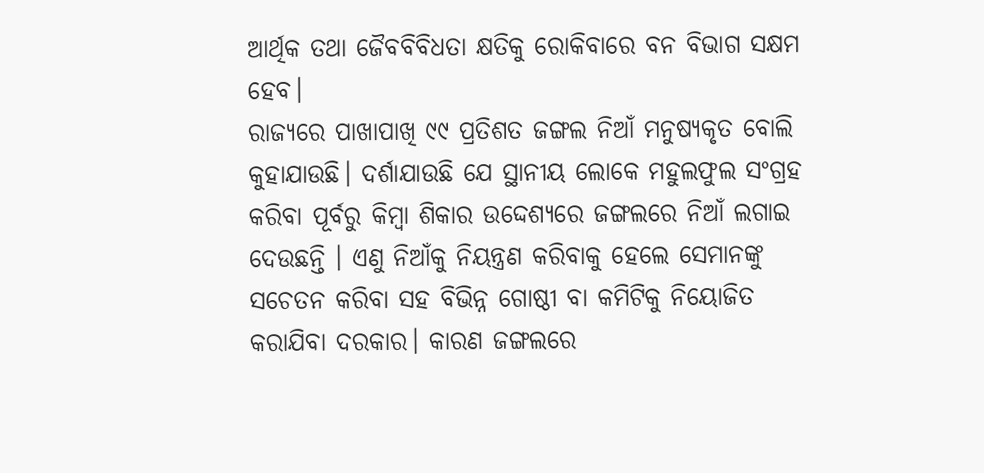ଆର୍ଥିକ ତଥା ଜୈବବିବିଧତା କ୍ଷତିକୁ ରୋକିବାରେ ବନ ବିଭାଗ ସକ୍ଷମ ହେବ।
ରାଜ୍ୟରେ ପାଖାପାଖି ୯୯ ପ୍ରତିଶତ ଜଙ୍ଗଲ ନିଆଁ ମନୁଷ୍ୟକୃତ ବୋଲି କୁହାଯାଉଛି। ଦର୍ଶାଯାଉଛି ଯେ ସ୍ଥାନୀୟ ଲୋକେ ମହୁଲଫୁଲ ସଂଗ୍ରହ କରିବା ପୂର୍ବରୁ କିମ୍ବା ଶିକାର ଉଦ୍ଦେଶ୍ୟରେ ଜଙ୍ଗଲରେ ନିଆଁ ଲଗାଇ ଦେଉଛନ୍ତି । ଏଣୁ ନିଆଁକୁ ନିୟନ୍ତ୍ରଣ କରିବାକୁ ହେଲେ ସେମାନଙ୍କୁ ସଚେତନ କରିବା ସହ ବିଭିନ୍ନ ଗୋଷ୍ଠୀ ବା କମିଟିକୁ ନିୟୋଜିତ କରାଯିବା ଦରକାର। କାରଣ ଜଙ୍ଗଲରେ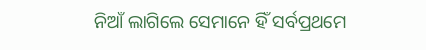ନିଆଁ ଲାଗିଲେ ସେମାନେ ହିଁ ସର୍ବପ୍ରଥମେ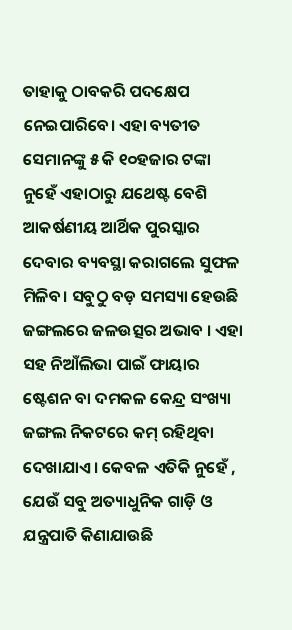ତାହାକୁ ଠାବକରି ପଦକ୍ଷେପ ନେଇପାରିବେ। ଏହା ବ୍ୟତୀତ ସେମାନଙ୍କୁ ୫ କି ୧୦ହଜାର ଟଙ୍କା ନୁହେଁ ଏହାଠାରୁ ଯଥେଷ୍ଟ ବେଶି ଆକର୍ଷଣୀୟ ଆର୍ଥିକ ପୁରସ୍କାର ଦେବାର ବ୍ୟବସ୍ଥା କରାଗଲେ ସୁଫଳ ମିଳିବ। ସବୁଠୁ ବଡ଼ ସମସ୍ୟା ହେଉଛି ଜଙ୍ଗଲରେ ଜଳଉତ୍ସର ଅଭାବ । ଏହା ସହ ନିଆଁଲିଭା ପାଇଁ ଫାୟାର ଷ୍ଟେଶନ ବା ଦମକଳ କେନ୍ଦ୍ର ସଂଖ୍ୟା ଜଙ୍ଗଲ ନିକଟରେ କମ୍‌ ରହିଥିବା ଦେଖାଯାଏ। କେବଳ ଏତିକି ନୁହେଁ , ଯେଉଁ ସବୁ ଅତ୍ୟାଧୁନିକ ଗାଡ଼ି ଓ ଯନ୍ତ୍ରପାତି କିଣାଯାଉଛି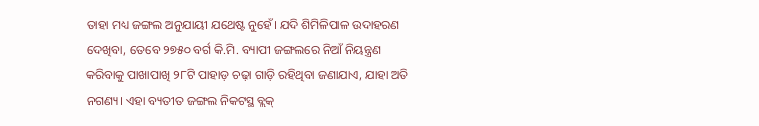ତାହା ମଧ୍ୟ ଜଙ୍ଗଲ ଅନୁଯାୟୀ ଯଥେଷ୍ଟ ନୁହେଁ। ଯଦି ଶିମିଳିପାଳ ଉଦାହରଣ ଦେଖିବା, ତେବେ ୨୭୫୦ ବର୍ଗ କି.ମି. ବ୍ୟାପୀ ଜଙ୍ଗଲରେ ନିଆଁ ନିୟନ୍ତ୍ରଣ କରିବାକୁ ପାଖାପାଖି ୨୮ଟି ପାହାଡ଼ ଚଢ଼ା ଗାଡ଼ି ରହିଥିବା ଜଣାଯାଏ, ଯାହା ଅତି ନଗଣ୍ୟ। ଏହା ବ୍ୟତୀତ ଜଙ୍ଗଲ ନିକଟସ୍ଥ ବ୍ଲକ୍‌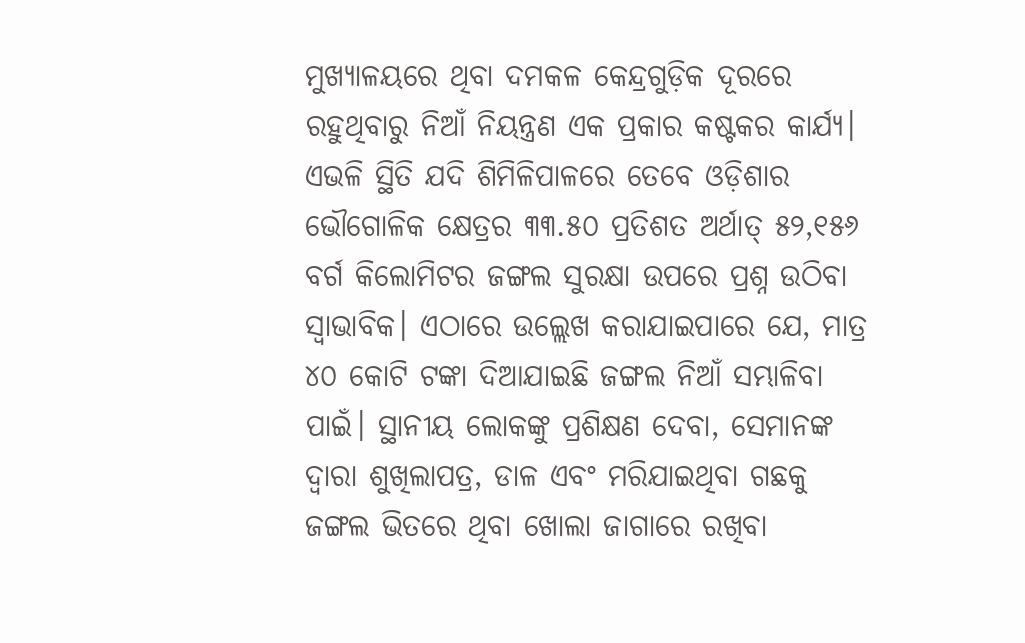ମୁଖ୍ୟାଳୟରେ ଥିବା ଦମକଳ କେନ୍ଦ୍ରଗୁଡ଼ିକ ଦୂରରେ ରହୁଥିବାରୁ ନିଆଁ ନିୟନ୍ତ୍ରଣ ଏକ ପ୍ରକାର କଷ୍ଟକର କାର୍ଯ୍ୟ। ଏଭଳି ସ୍ଥିତି ଯଦି ଶିମିଳିପାଳରେ ତେବେ ଓଡ଼ିଶାର ଭୌଗୋଳିକ କ୍ଷେତ୍ରର ୩୩.୫୦ ପ୍ରତିଶତ ଅର୍ଥାତ୍‌ ୫୨,୧୫୬ ବର୍ଗ କିଲୋମିଟର ଜଙ୍ଗଲ ସୁରକ୍ଷା ଉପରେ ପ୍ରଶ୍ନ ଉଠିବା ସ୍ବାଭାବିକ। ଏଠାରେ ଉଲ୍ଲେଖ କରାଯାଇପାରେ ଯେ, ମାତ୍ର ୪୦ କୋଟି ଟଙ୍କା ଦିଆଯାଇଛି ଜଙ୍ଗଲ ନିଆଁ ସମ୍ଭାଳିବା ପାଇଁ। ସ୍ଥାନୀୟ ଲୋକଙ୍କୁ ପ୍ରଶିକ୍ଷଣ ଦେବା, ସେମାନଙ୍କ ଦ୍ୱାରା ଶୁଖିଲାପତ୍ର, ଡାଳ ଏବଂ ମରିଯାଇଥିବା ଗଛକୁ ଜଙ୍ଗଲ ଭିତରେ ଥିବା ଖୋଲା ଜାଗାରେ ରଖିବା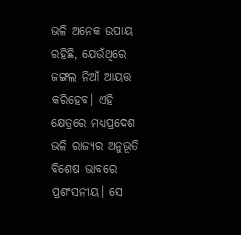ଭଳି ଅନେକ ଉପାୟ ରହିଛି, ଯେଉଁଥିରେ ଜଙ୍ଗଲ ନିଆଁ ଆୟତ୍ତ କରିହେବ। ଏହି କ୍ଷେତ୍ରରେ ମଧ୍ୟପ୍ରଦେଶ ଭଳି ରାଜ୍ୟର ଅନୁଭୂତି ବିଶେଷ ଭାବରେ ପ୍ରଶଂସନୀୟ। ସେ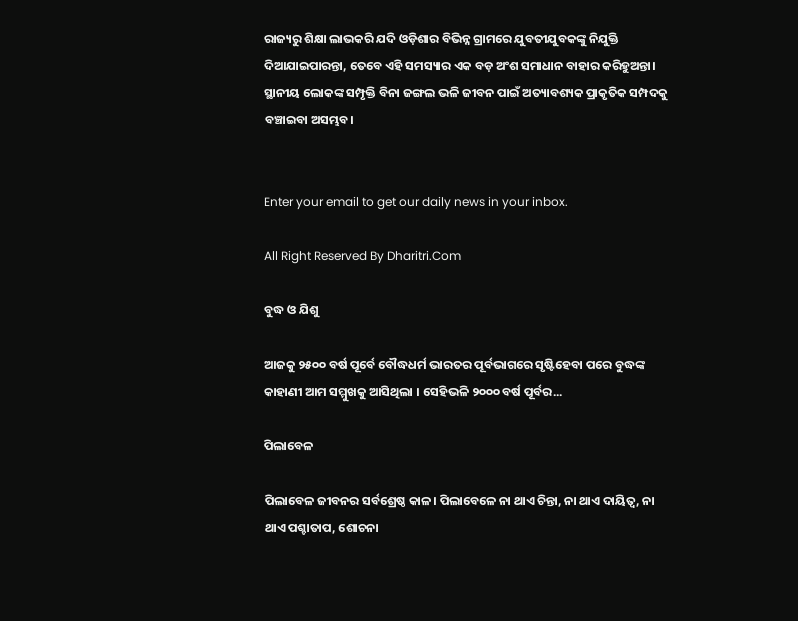ରାଜ୍ୟରୁ ଶିକ୍ଷା ଲାଭକରି ଯଦି ଓଡ଼ିଶାର ବିଭିନ୍ନ ଗ୍ରାମରେ ଯୁବତୀଯୁବକଙ୍କୁ ନିଯୁକ୍ତି ଦିଆଯାଇପାରନ୍ତା, ତେବେ ଏହି ସମସ୍ୟାର ଏକ ବଡ଼ ଅଂଶ ସମାଧାନ ବାହାର କରିହୁଅନ୍ତା। ସ୍ଥାନୀୟ ଲୋକଙ୍କ ସମ୍ପୃକ୍ତି ବିନା ଜଙ୍ଗଲ ଭଳି ଜୀବନ ପାଇଁ ଅତ୍ୟାବଶ୍ୟକ ପ୍ରାକୃତିକ ସମ୍ପଦକୁ ବଞ୍ଚାଇବା ଅସମ୍ଭବ।


Enter your email to get our daily news in your inbox.

All Right Reserved By Dharitri.Com

ବୁଦ୍ଧ ଓ ଯିଶୁ

ଆଜକୁ ୨୫୦୦ ବର୍ଷ ପୂର୍ବେ ବୌଦ୍ଧଧର୍ମ ଭାରତର ପୂର୍ବଭାଗରେ ସୃଷ୍ଟିହେବା ପରେ ବୁଦ୍ଧଙ୍କ କାହାଣୀ ଆମ ସମ୍ମୁଖକୁ ଆସିଥିଲା । ସେହିଭଳି ୨୦୦୦ ବର୍ଷ ପୂର୍ବର...

ପିଲାବେଳ

ପିଲାବେଳ ଜୀବନର ସର୍ବଶ୍ରେଷ୍ଠ କାଳ। ପିଲାବେଳେ ନା ଥାଏ ଚିନ୍ତା, ନା ଥାଏ ଦାୟିତ୍ୱ, ନା ଥାଏ ପଶ୍ଚାତାପ, ଶୋଚନା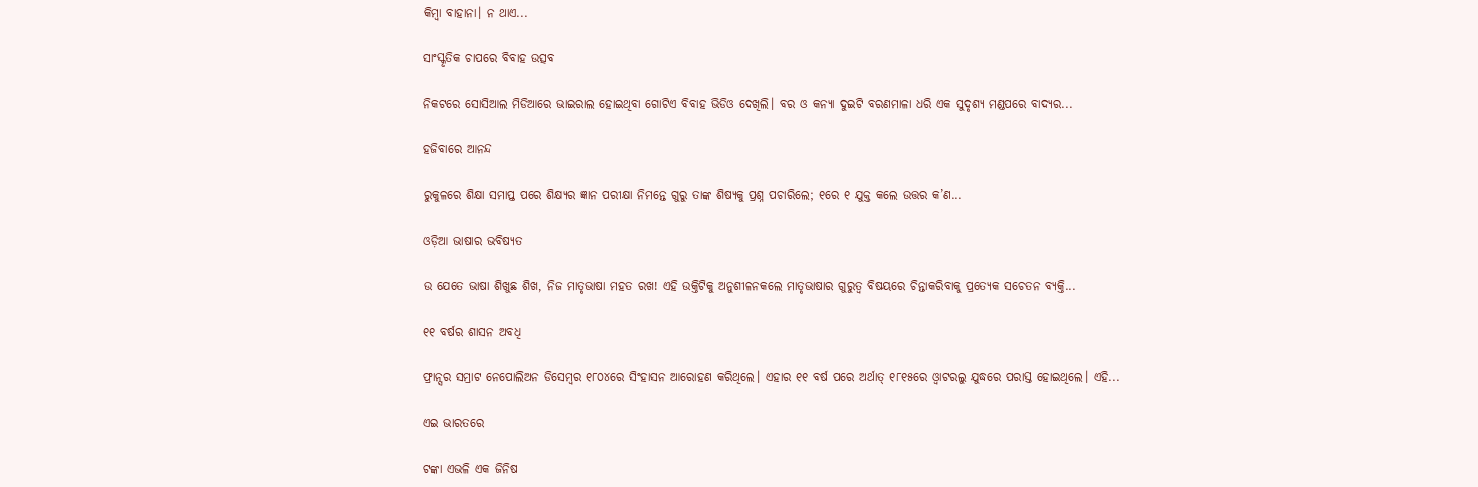କିମ୍ବା ବାହାନା। ନ ଥାଏ...

ସାଂସ୍କୃତିକ ଚାପରେ ବିବାହ ଉତ୍ସବ

ନିକଟରେ ସୋସିଆଲ ମିଡିଆରେ ଭାଇରାଲ ହୋଇଥିବା ଗୋଟିଏ ବିବାହ ଭିଡିଓ ଦେଖିଲି। ବର ଓ କନ୍ୟା ଦୁଇଟି ବରଣମାଳା ଧରି ଏକ ସୁଦୃଶ୍ୟ ମଣ୍ଡପରେ ବାଦ୍ୟର...

ହଜିବାରେ ଆନନ୍ଦ

ରୁକୁଳରେ ଶିକ୍ଷା ସମାପ୍ତ ପରେ ଶିକ୍ଷ୍ୟର ଜ୍ଞାନ ପରୀକ୍ଷା ନିମନ୍ତେ ଗୁରୁ ତାଙ୍କ ଶିଷ୍ୟକୁ ପ୍ରଶ୍ନ ପଚାରିଲେ; ୧ରେ ୧ ଯୁକ୍ତ କଲେ ଉତ୍ତର କ’ଣ...

ଓଡ଼ିଆ ଭାଷାର ଭବିଷ୍ୟତ

ଉ ଯେତେ ଭାଷା ଶିଖୁଛ ଶିଖ, ନିଜ ମାତୃଭାଷା ମହତ ରଖ! ଏହି ଉକ୍ତିଟିକୁ ଅନୁଶୀଳନକଲେ ମାତୃଭାଷାର ଗୁରୁତ୍ୱ ବିଷୟରେ ଚିନ୍ତାକରିବାକୁ ପ୍ରତ୍ୟେକ ସଚେତନ ବ୍ୟକ୍ତି...

୧୧ ବର୍ଷର ଶାସନ ଅବଧି

ଫ୍ରାନ୍ସର ସମ୍ରାଟ ନେପୋଲିଅନ ଡିସେମ୍ବର ୧୮୦୪ରେ ସିଂହାସନ ଆରୋହଣ କରିଥିଲେ। ଏହାର ୧୧ ବର୍ଷ ପରେ ଅର୍ଥାତ୍‌ ୧୮୧୫ରେ ଓ୍ବାଟରଲୁ ଯୁଦ୍ଧରେ ପରାସ୍ତ ହୋଇଥିଲେ। ଏହି...

ଏଇ ଭାରତରେ

ଟଙ୍କା ଏଭଳି ଏକ ଜିନିଷ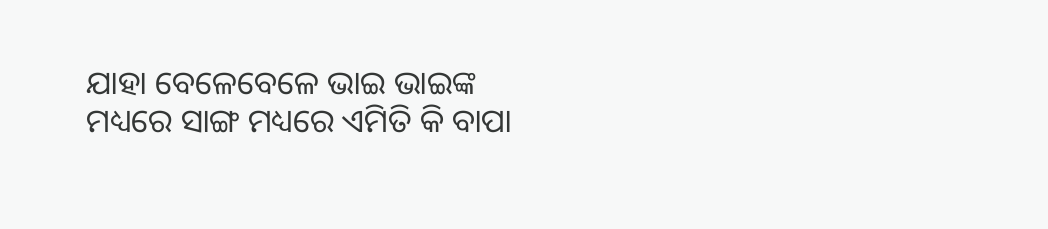ଯାହା ବେଳେବେଳେ ଭାଇ ଭାଇଙ୍କ ମଧ୍ୟରେ ସାଙ୍ଗ ମଧ୍ୟରେ ଏମିତି କି ବାପା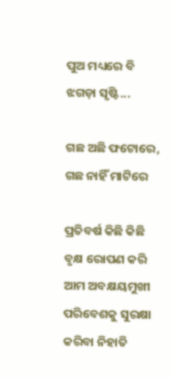ପୁଅ ମଧ୍ୟରେ ବି ଝଗଡ଼ା ସୃଷ୍ଟି...

ଗଛ ଅଛି ଫଟୋରେ, ଗଛ ନାହିଁ ମାଟିରେ

ପ୍ରତିବର୍ଷ କିଛି କିଛି ବୃକ୍ଷ ରୋପଣ କରି ଆମ ଅବକ୍ଷୟମୁଖୀ ପରିବେଶକୁ ସୁରକ୍ଷା କରିବା ନିହାତି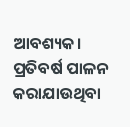ଆବଶ୍ୟକ। ପ୍ରତିବର୍ଷ ପାଳନ କରାଯାଉଥିବା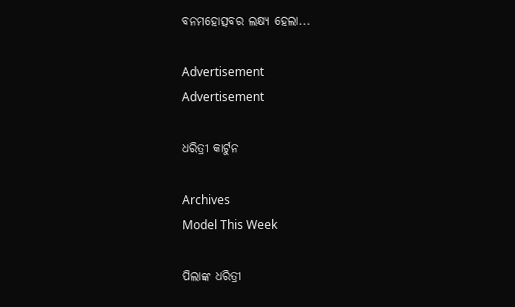ବନମହୋତ୍ସବର ଲକ୍ଷ୍ୟ ହେଲା...

Advertisement
Advertisement

ଧରିତ୍ରୀ କାର୍ଟୁନ

Archives
Model This Week

ପିଲାଙ୍କ ଧରିତ୍ରୀ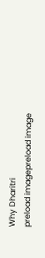Why Dharitri
preload imagepreload image